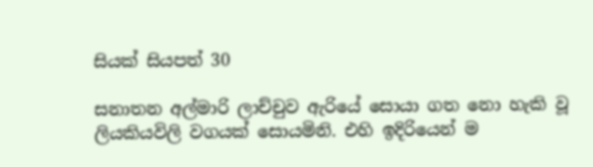සියක් සියපත් 30

සනාතන අල්මාරි ලාච්චුව ඇරියේ සොයා ගත නො හැකි වූ ලියකියවිලි වගයක් සොයමිනි. එහි ඉදිරියෙන් ම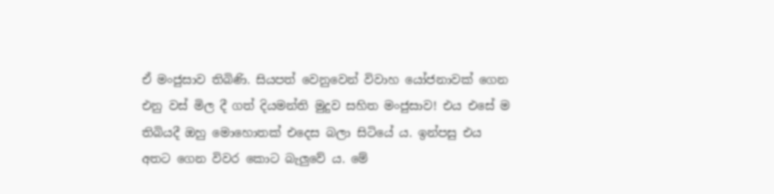ඒ මංජුසාව තිබිණි. සියපත් වෙනුවෙන් විවාහ යෝජනාවක් ගෙන එනු වස් මිල දී ගත් දියමන්ති මුදුව සහිත මංජුසාව! එය එසේ ම තිබියදී ඔහු මොහොතක් එදෙස බලා සිටියේ ය. ඉන්පසු එය අතට ගෙන විවර කොට බැලුවේ ය. මේ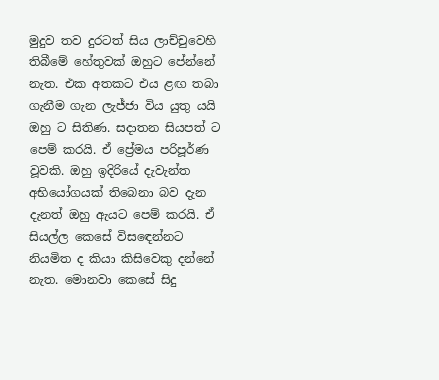මුදුව තව දුරටත් සිය ලාච්චුවෙහි තිබීමේ හේතුවක් ඔහුට පේන්නේ නැත. එක අතකට එය ළඟ තබා ගැනීම ගැන ලැජ්ජා විය යුතු යයි ඔහු ට සිතිණ. සදාතන සියපත් ට පෙම් කරයි. ඒ ප්‍රේමය පරිපූර්ණ වූවකි. ඔහු ඉදිරියේ දැවැන්ත අභියෝගයක් තිබෙනා බව දැන දැනත් ඔහු ඇයට පෙම් කරයි. ඒ සියල්ල කෙසේ විසඳෙන්නට නියමිත ද කියා කිසිවෙකු දන්නේ නැත. මොනවා කෙසේ සිදු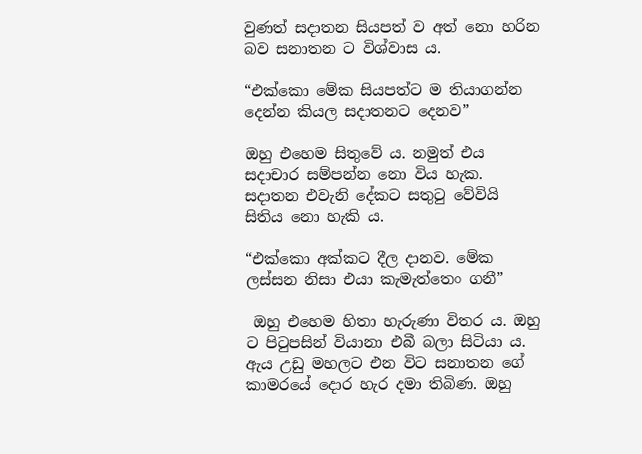වුණත් සදාතන සියපත් ව අත් නො හරින බව සනාතන ට විශ්වාස ය.

“එක්කො මේක සියපත්ට ම තියාගන්න දෙන්න කියල සදාතනට දෙනව”

ඔහු එහෙම සිතුවේ ය. නමුත් එය සදාචාර සම්පන්න නො විය හැක. සදාතන එවැනි දේකට සතුටු වේවියි සිතිය නො හැකි ය.

“එක්කො අක්කට දීල දානව. මේක ලස්සන නිසා එයා කැමැත්තෙං ගනී”

 ඔහු එහෙම හිතා හැරුණා විතර ය. ඔහු ට පිටුපසින් වියානා එබී බලා සිටියා ය. ඇය උඩු මහලට එන විට සනාතන ගේ කාමරයේ දොර හැර දමා තිබිණ. ඔහු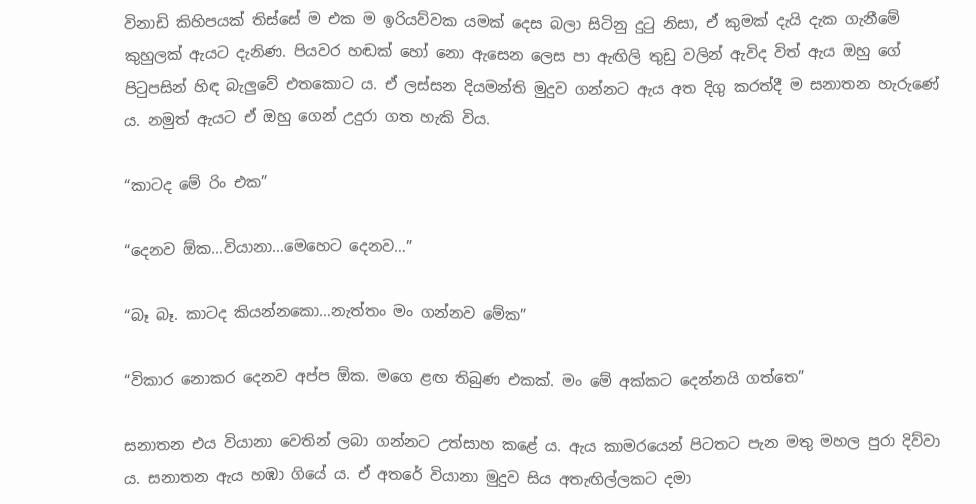විනාඩි කිහිපයක් තිස්සේ ම එක ම ඉරියව්වක යමක් දෙස බලා සිටිනු දුටු නිසා, ඒ කුමක් දැයි දැක ගැනීමේ කුහුලක් ඇයට දැනිණ. පියවර හඬක් හෝ නො ඇසෙන ලෙස පා ඇඟිලි තුඩු වලින් ඇවිද විත් ඇය ඔහු ගේ පිටුපසින් හිඳ බැලුවේ එතකොට ය. ඒ ලස්සන දියමන්ති මුදුව ගන්නට ඇය අත දිගු කරත්දී ම සනාතන හැරුණේ ය. නමුත් ඇයට ඒ ඔහු ගෙන් උදුරා ගත හැකි විය.

“කාටද මේ රිං එක”

“දෙනව ඕක…වියානා…මෙහෙට දෙනව…”

“බෑ බෑ. කාටද කියන්නකො…නැත්තං මං ගන්නව මේක”

“විකාර නොකර දෙනව අප්ප ඕක. මගෙ ළඟ තිබුණ එකක්. මං මේ අක්කට දෙන්නයි ගත්තෙ”

සනාතන එය වියානා වෙතින් ලබා ගන්නට උත්සාහ කළේ ය. ඇය කාමරයෙන් පිටතට පැන මතු මහල පුරා දිව්වා ය. සනාතන ඇය හඹා ගියේ ය. ඒ අතරේ වියානා මුදුව සිය අතැඟිල්ලකට දමා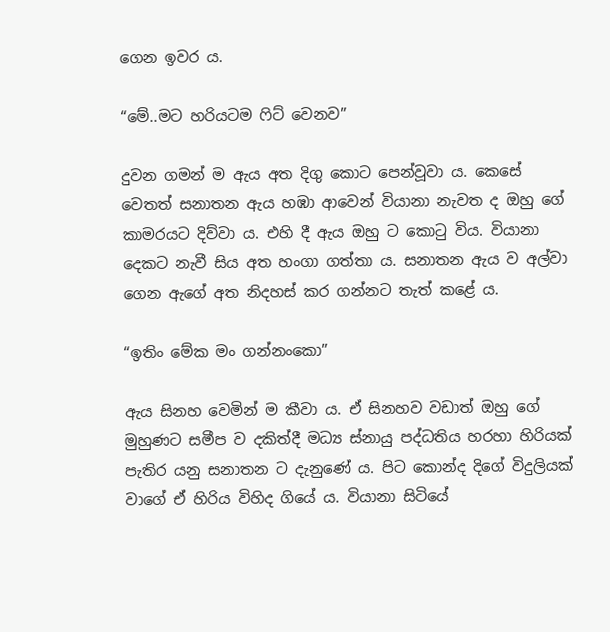ගෙන ඉවර ය.

“මේ..මට හරියටම ෆිට් වෙනව”

දුවන ගමන් ම ඇය අත දිගු කොට පෙන්වූවා ය. කෙසේ වෙතත් සනාතන ඇය හඹා ආවෙන් වියානා නැවත ද ඔහු ගේ කාමරයට දිව්වා ය. එහි දී ඇය ඔහු ට කොටු විය. වියානා දෙකට නැවී සිය අත හංගා ගත්තා ය. සනාතන ඇය ව අල්වා ගෙන ඇගේ අත නිදහස් කර ගන්නට තැත් කළේ ය.

“ඉතිං මේක මං ගන්නංකො”

ඇය සිනහ වෙමින් ම කීවා ය. ඒ සිනහව වඩාත් ඔහු ගේ මුහුණට සමීප ව දකිත්දී මධ්‍ය ස්නායු පද්ධතිය හරහා හිරියක් පැතිර යනු සනාතන ට දැනුණේ ය. පිට කොන්ද දිගේ විදුලියක් වාගේ ඒ හිරිය විහිද ගියේ ය. වියානා සිටියේ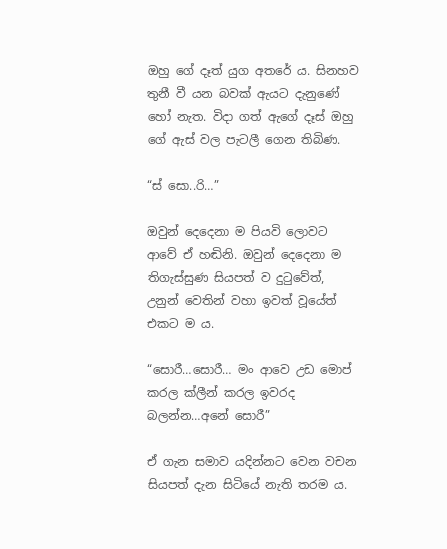ඔහු ගේ දෑත් යුග අතරේ ය. සිනහව තුනී වී යන බවක් ඇයට දැනුණේ හෝ නැත. විදා ගත් ඇගේ දෑස් ඔහු ගේ ඇස් වල පැටලී ගෙන තිබිණ.

“ස් සො..රි…”

ඔවුන් දෙදෙනා ම පියවි ලොවට ආවේ ඒ හඬිනි. ඔවුන් දෙදෙනා ම තිගැස්සුණ සියපත් ව දුටුවේත්, උනුන් වෙතින් වහා ඉවත් වූයේත් එකට ම ය.

“සොරී…සොරී… මං ආවෙ උඩ මොප් කරල ක්ලීන් කරල ඉවරද බලන්න…අනේ සොරී”

ඒ ගැන සමාව යදින්නට වෙන වචන සියපත් දැන සිටියේ නැති තරම ය.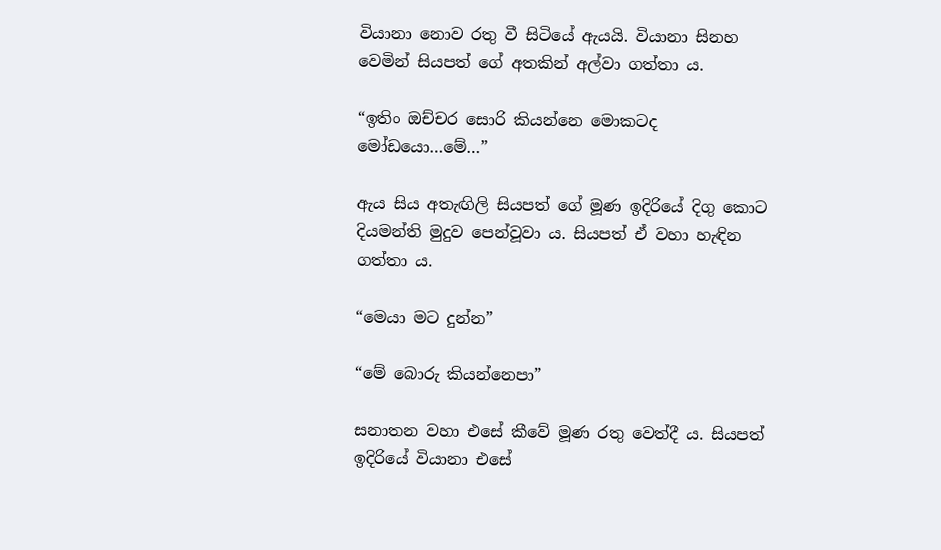වියානා නොව රතු වී සිටියේ ඇයයි. වියානා සිනහ වෙමින් සියපත් ගේ අතකින් අල්වා ගත්තා ය.

“ඉතිං ඔච්චර සොරි කියන්නෙ මොකටද මෝඩයො…මේ…”

ඇය සිය අතැඟිලි සියපත් ගේ මූණ ඉදිරියේ දිගු කොට දියමන්ති මුදුව පෙන්වූවා ය. සියපත් ඒ වහා හැඳින ගත්තා ය.

“මෙයා මට දුන්න”

“මේ බොරු කියන්නෙපා”

සනාතන වහා එසේ කීවේ මූණ රතු වෙත්දී ය. සියපත් ඉදිරියේ වියානා එසේ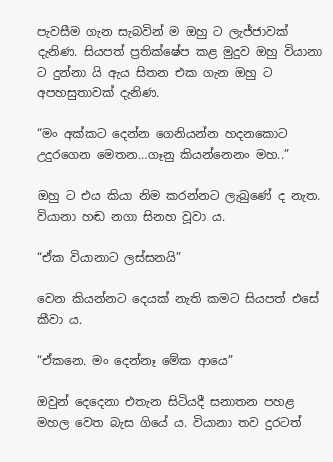පැවසීම ගැන සැබවින් ම ඔහු ට ලැජ්ජාවක් දැනිණ. සියපත් ප්‍රතික්ෂේප කළ මුදුව ඔහු වියානා ට දුන්නා යි ඇය සිතන එක ගැන ඔහු ට අපහසුතාවක් දැනිණ.

“මං අක්කට දෙන්න ගෙනියන්න හදනකොට උදුරගෙන මෙතන…ගෑනු කියන්නෙනං මහ..”

ඔහු ට එය කියා නිම කරන්නට ලැබුණේ ද නැත. වියානා හඬ නගා සිනහ වූවා ය.

“ඒක වියානාට ලස්සනයි”

වෙන කියන්නට දෙයක් නැති කමට සියපත් එසේ කීවා ය.

“ඒකනෙ. මං දෙන්නෑ මේක ආයෙ”

ඔවුන් දෙදෙනා එතැන සිටියදී සනාතන පහළ මහල වෙත බැස ගියේ ය. වියානා තව දුරටත්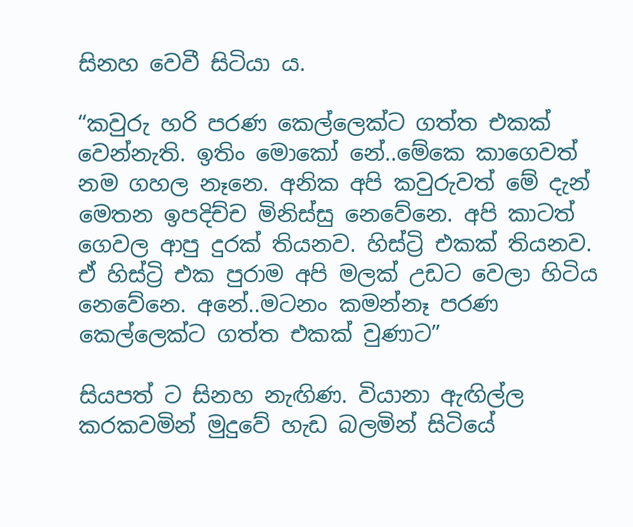සිනහ වෙවී සිටියා ය.

“කවුරු හරි පරණ කෙල්ලෙක්ට ගත්ත එකක් වෙන්නැති. ඉතිං මොකෝ නේ..මේකෙ කාගෙවත් නම ගහල නෑනෙ. අනික අපි කවුරුවත් මේ දැන් මෙතන ඉපදිච්ච මිනිස්සු නෙවේනෙ. අපි කාටත් ගෙවල ආපු දුරක් තියනව. හිස්ට්‍රි එකක් තියනව. ඒ හිස්ට්‍රි එක පුරාම අපි මලක් උඩට වෙලා හිටිය නෙවේනෙ. අනේ..මටනං කමන්නෑ පරණ කෙල්ලෙක්ට ගත්ත එකක් වුණාට”

සියපත් ට සිනහ නැඟිණ. වියානා ඇඟිල්ල කරකවමින් මුදුවේ හැඩ බලමින් සිටියේ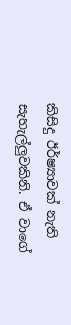කිසිදු ඊර්ෂ්‍යාවක් නැති සැහැල්ලුවකිනි. ඒ වාගේ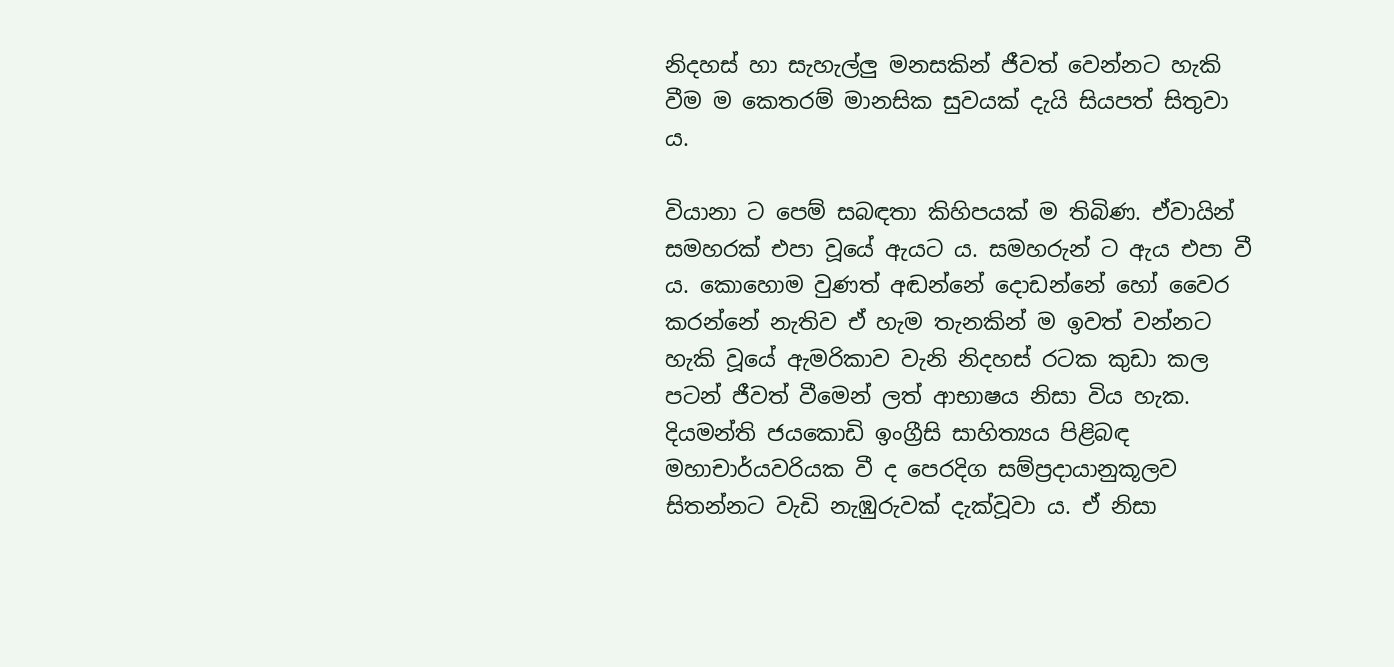නිදහස් හා සැහැල්ලු මනසකින් ජීවත් වෙන්නට හැකි වීම ම කෙතරම් මානසික සුවයක් දැයි සියපත් සිතුවා ය.

වියානා ට පෙම් සබඳතා කිහිපයක් ම තිබිණ. ඒවායින් සමහරක් එපා වූයේ ඇයට ය. සමහරුන් ට ඇය එපා වී ය. කොහොම වුණත් අඬන්නේ දොඩන්නේ හෝ වෛර කරන්නේ නැතිව ඒ හැම තැනකින් ම ඉවත් වන්නට හැකි වූයේ ඇමරිකාව වැනි නිදහස් රටක කුඩා කල පටන් ජීවත් වීමෙන් ලත් ආභාෂය නිසා විය හැක. දියමන්ති ජයකොඩි ඉංග්‍රීසි සාහිත්‍යය පිළිබඳ මහාචාර්යවරියක වී ද පෙරදිග සම්ප්‍රදායානුකූලව සිතන්නට වැඩි නැඹුරුවක් දැක්වූවා ය. ඒ නිසා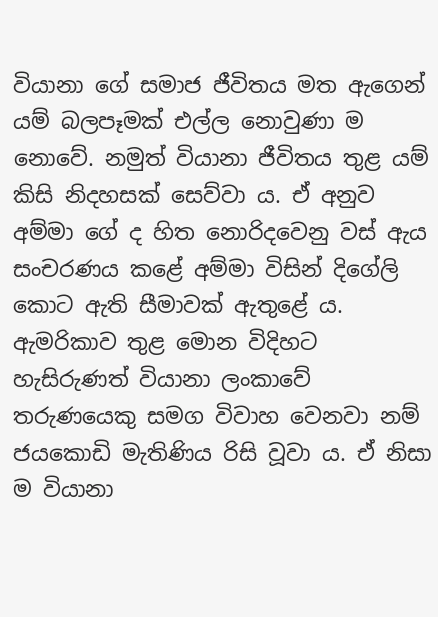වියානා ගේ සමාජ ජීවිතය මත ඇගෙන් යම් බලපෑමක් එල්ල නොවුණා ම නොවේ. නමුත් වියානා ජීවිතය තුළ යම් කිසි නිදහසක් සෙව්වා ය. ඒ අනුව අම්මා ගේ ද හිත නොරිදවෙනු වස් ඇය සංචරණය කළේ අම්මා විසින් දිගේලි කොට ඇති සීමාවක් ඇතුළේ ය. ඇමරිකාව තුළ මොන විදිහට හැසිරුණත් වියානා ලංකාවේ තරුණයෙකු සමග විවාහ වෙනවා නම් ජයකොඩි මැතිණිය රිසි වූවා ය. ඒ නිසා ම වියානා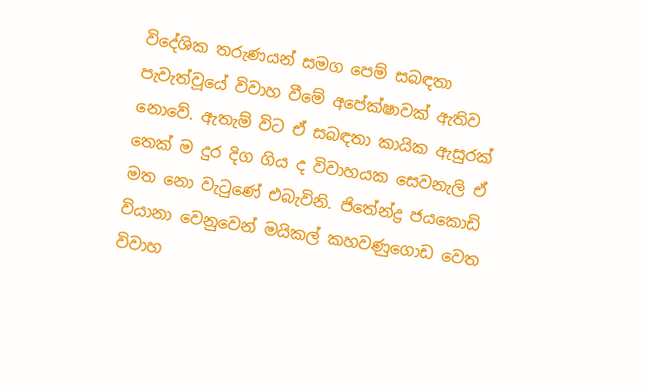විදේශික තරුණයන් සමග පෙම් සබඳතා පැවැත්වූයේ විවාහ වීමේ අපේක්ෂාවක් ඇතිව නොවේ. ඇතැම් විට ඒ සබඳතා කායික ඇසුරක් තෙක් ම දුර දිග ගිය ද විවාහයක සෙවනැලි ඒ මත නො වැටුණේ එබැවිනි. ජිතේන්ද්‍ර ජයකොඩි වියානා වෙනුවෙන් මයිකල් කහවණුගොඩ වෙත විවාහ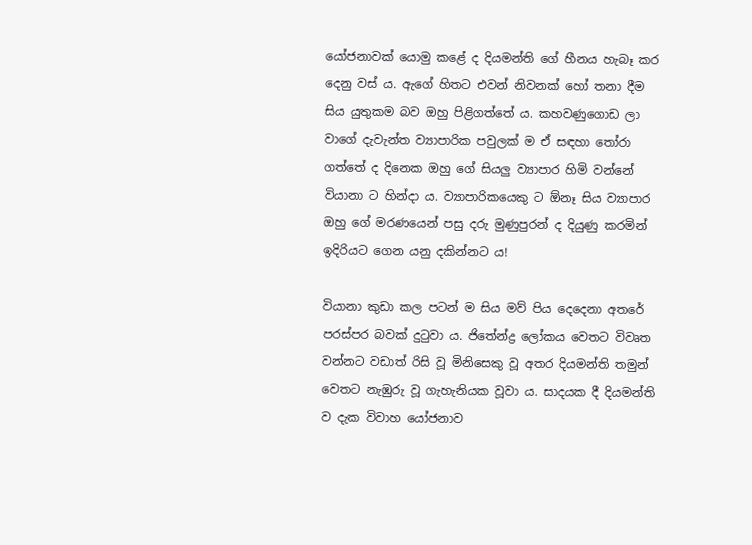යෝජනාවක් යොමු කළේ ද දියමන්ති ගේ හීනය හැබෑ කර දෙනු වස් ය. ඇගේ හිතට එවන් නිවනක් හෝ තනා දීම සිය යුතුකම බව ඔහු පිළිගත්තේ ය. කහවණුගොඩ ලා වාගේ දැවැන්ත ව්‍යාපාරික පවුලක් ම ඒ සඳහා තෝරා ගත්තේ ද දිනෙක ඔහු ගේ සියලු ව්‍යාපාර හිමි වන්නේ වියානා ට හින්දා ය. ව්‍යාපාරිකයෙකු ට ඕනෑ සිය ව්‍යාපාර ඔහු ගේ මරණයෙන් පසු දරු මුණුපුරන් ද දියුණු කරමින් ඉදිරියට ගෙන යනු දකින්නට ය!

වියානා කුඩා කල පටන් ම සිය මව් පිය දෙදෙනා අතරේ පරස්පර බවක් දුටුවා ය. ජිතේන්ද්‍ර ලෝකය වෙතට විවෘත වන්නට වඩාත් රිසි වූ මිනිසෙකු වූ අතර දියමන්ති තමුන් වෙතට නැඹුරු වූ ගැහැනියක වූවා ය. සාදයක දී දියමන්ති ව දැක විවාහ යෝජනාව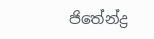ජිතේන්ද්‍ර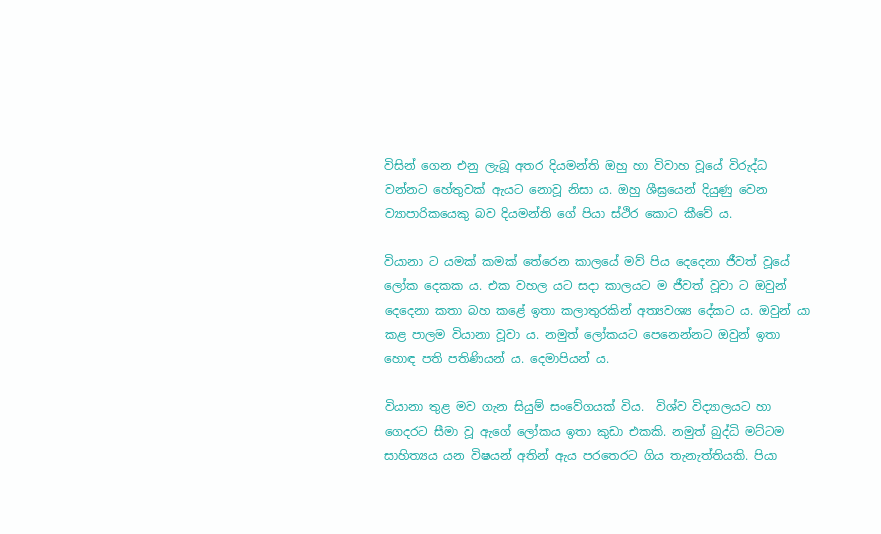විසින් ගෙන එනු ලැබූ අතර දියමන්ති ඔහු හා විවාහ වූයේ විරුද්ධ වන්නට හේතුවක් ඇයට නොවූ නිසා ය. ඔහු ශීඝ්‍රයෙන් දියුණු වෙන ව්‍යාපාරිකයෙකු බව දියමන්ති ගේ පියා ස්ථිර කොට කීවේ ය.

වියානා ට යමක් කමක් තේරෙන කාලයේ මව් පිය දෙදෙනා ජීවත් වූයේ ලෝක දෙකක ය. එක වහල යට සදා කාලයට ම ජීවත් වූවා ට ඔවුන් දෙදෙනා කතා බහ කළේ ඉතා කලාතුරකින් අත්‍යවශ්‍ය දේකට ය. ඔවුන් යා කළ පාලම වියානා වූවා ය. නමුත් ලෝකයට පෙනෙන්නට ඔවුන් ඉතා හොඳ පති පතිණියන් ය. දෙමාපියන් ය.

වියානා තුළ මව ගැන සියුම් සංවේගයක් විය.  විශ්ව විද්‍යාලයට හා ගෙදරට සීමා වූ ඇගේ ලෝකය ඉතා කුඩා එකකි. නමුත් බුද්ධි මට්ටම සාහිත්‍යය යන විෂයන් අතින් ඇය පරතෙරට ගිය තැනැත්තියකි. පියා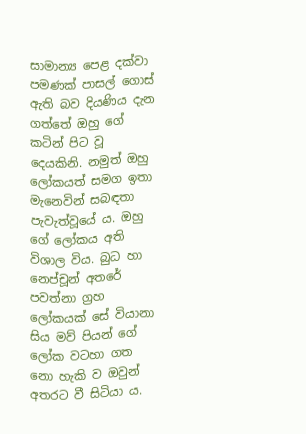සාමාන්‍ය පෙළ දක්වා පමණක් පාසල් ගොස් ඇති බව දියණිය දැන ගත්තේ ඔහු ගේ කටින් පිට වූ දෙයකිනි. නමුත් ඔහු ලෝකයත් සමග ඉතා මැනෙවින් සබඳතා පැවැත්වූයේ ය. ඔහු ගේ ලෝකය අති විශාල විය. බුධ හා නෙප්චූන් අතරේ පවත්නා ග්‍රහ ලෝකයක් සේ වියානා සිය මව් පියන් ගේ ලෝක වටහා ගත නො හැකි ව ඔවුන් අතරට වී සිටියා ය.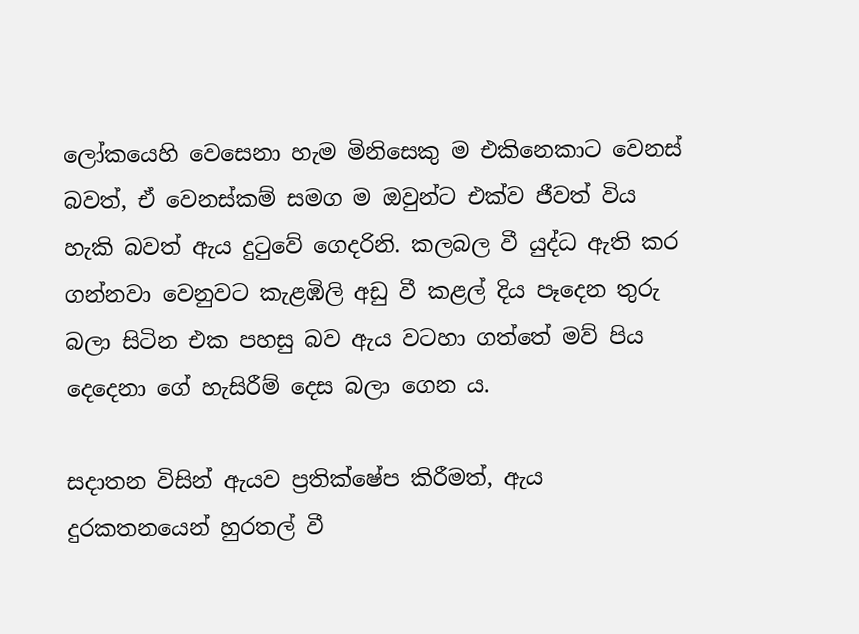ලෝකයෙහි වෙසෙනා හැම මිනිසෙකු ම එකිනෙකාට වෙනස් බවත්, ඒ වෙනස්කම් සමග ම ඔවුන්ට එක්ව ජීවත් විය හැකි බවත් ඇය දුටුවේ ගෙදරිනි. කලබල වී යුද්ධ ඇති කර ගන්නවා වෙනුවට කැළඹිලි අඩු වී කළල් දිය පෑදෙන තුරු බලා සිටින එක පහසු බව ඇය වටහා ගත්තේ මව් පිය දෙදෙනා ගේ හැසිරීම් දෙස බලා ගෙන ය.

සදාතන විසින් ඇයව ප්‍රතික්ෂේප කිරීමත්, ඇය දුරකතනයෙන් හුරතල් වී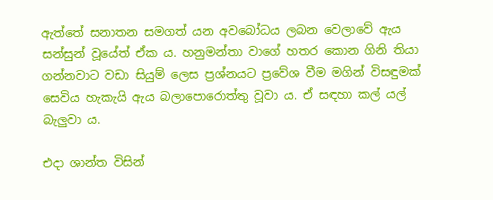ඇත්තේ සනාතන සමගත් යන අවබෝධය ලබන වෙලාවේ ඇය සන්සුන් වූයේත් ඒක ය. හනුමන්තා වාගේ හතර කොන ගිනි තියා ගන්නවාට වඩා සියුම් ලෙස ප්‍රශ්නයට ප්‍රවේශ වීම මගින් විසඳුමක් සෙවිය හැකැයි ඇය බලාපොරොත්තු වූවා ය. ඒ සඳහා කල් යල් බැලුවා ය.

එදා ශාන්ත විසින්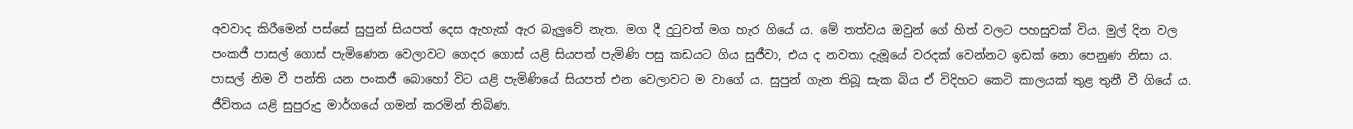අවවාද කිරීමෙන් පස්සේ සුපුන් සියපත් දෙස ඇහැක් ඇර බැලුවේ නැත. මග දී දුටුවත් මග හැර ගියේ ය. මේ තත්වය ඔවුන් ගේ හිත් වලට පහසුවක් විය. මුල් දින වල පංකජී පාසල් ගොස් පැමිණෙන වෙලාවට ගෙදර ගොස් යළි සියපත් පැමිණි පසු කඩයට ගිය සුජීවා, එය ද නවතා දැමූයේ වරදක් වෙන්නට ඉඩක් නො පෙනුණ නිසා ය. පාසල් නිම වී පන්ති යන පංකජී බොහෝ විට යළි පැමිණියේ සියපත් එන වෙලාවට ම වාගේ ය. සුපුන් ගැන තිබූ සැක බිය ඒ විදිහට කෙටි කාලයක් තුළ තුනී වී ගියේ ය. ජීවිතය යළි සුපුරුදු මාර්ගයේ ගමන් කරමින් තිබිණ.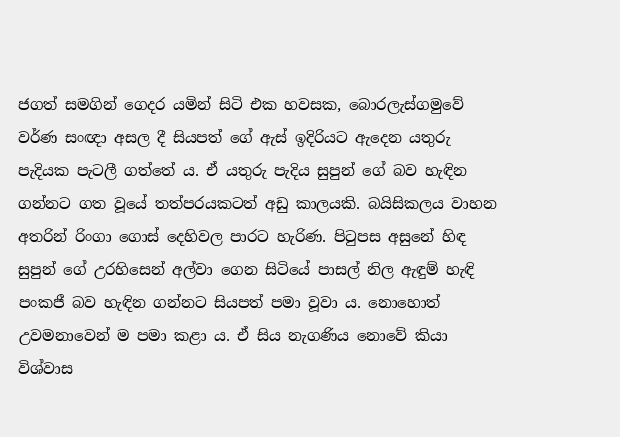ජගත් සමගින් ගෙදර යමින් සිටි එක හවසක, බොරලැස්ගමුවේ වර්ණ සංඥා අසල දී සියපත් ගේ ඇස් ඉදිරියට ඇදෙන යතුරු පැදියක පැටලී ගත්තේ ය. ඒ යතුරු පැදිය සුපුන් ගේ බව හැඳින ගන්නට ගත වූයේ තත්පරයකටත් අඩු කාලයකි. බයිසිකලය වාහන අතරින් රිංගා ගොස් දෙහිවල පාරට හැරිණ. පිටුපස අසුනේ හිඳ සුපුන් ගේ උරහිසෙන් අල්වා ගෙන සිටියේ පාසල් නිල ඇඳුම් හැඳි පංකජී බව හැඳින ගන්නට සියපත් පමා වූවා ය. නොහොත් උවමනාවෙන් ම පමා කළා ය. ඒ සිය නැගණිය නොවේ කියා විශ්වාස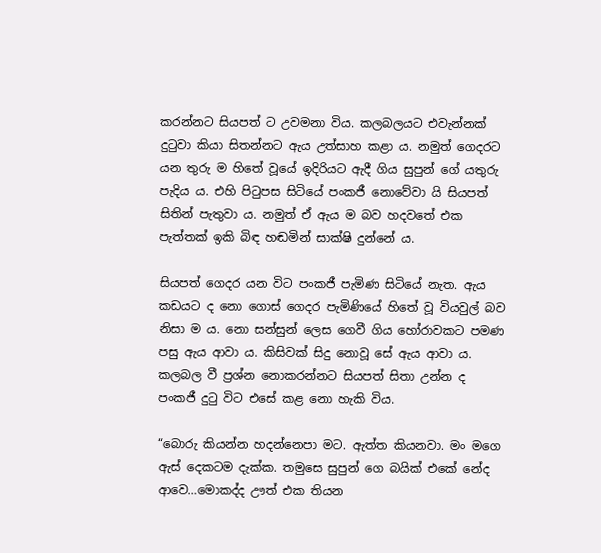කරන්නට සියපත් ට උවමනා විය. කලබලයට එවැන්නක් දුටුවා කියා සිතන්නට ඇය උත්සාහ කළා ය. නමුත් ගෙදරට යන තුරු ම හිතේ වූයේ ඉදිරියට ඇදී ගිය සුපුන් ගේ යතුරු පැදිය ය. එහි පිටුපස සිටියේ පංකජී නොවේවා යි සියපත් සිතින් පැතුවා ය. නමුත් ඒ ඇය ම බව හදවතේ එක පැත්තක් ඉකි බිඳ හඬමින් සාක්ෂි දුන්නේ ය.

සියපත් ගෙදර යන විට පංකජී පැමිණ සිටියේ නැත. ඇය කඩයට ද නො ගොස් ගෙදර පැමිණියේ හිතේ වූ වියවුල් බව නිසා ම ය. නො සන්සුන් ලෙස ගෙවී ගිය හෝරාවකට පමණ පසු ඇය ආවා ය. කිසිවක් සිදු නොවූ සේ ඇය ආවා ය. කලබල වී ප්‍රශ්න නොකරන්නට සියපත් සිතා උන්න ද පංකජී දුටු විට එසේ කළ නො හැකි විය.

“බොරු කියන්න හදන්නෙපා මට. ඇත්ත කියනවා. මං මගෙ ඇස් දෙකටම දැක්ක. තමුසෙ සුපුන් ගෙ බයික් එකේ නේද ආවෙ…මොකද්ද ඌත් එක තියන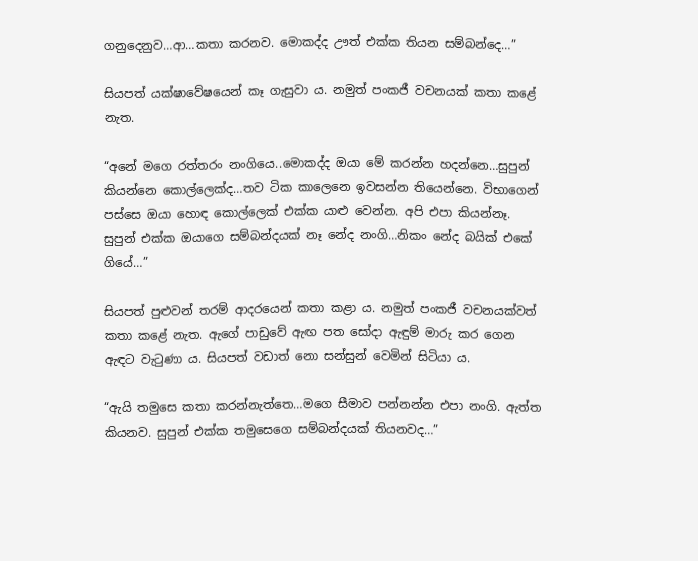ගනුදෙනුව…ආ…කතා කරනව. මොකද්ද ඌත් එක්ක තියන සම්බන්දෙ…”

සියපත් යක්ෂාවේෂයෙන් කෑ ගැසුවා ය. නමුත් පංකජී වචනයක් කතා කළේ නැත.

“අනේ මගෙ රත්තරං නංගියෙ..මොකද්ද ඔයා මේ කරන්න හදන්නෙ…සුපුන් කියන්නෙ කොල්ලෙක්ද…තව ටික කාලෙනෙ ඉවසන්න තියෙන්නෙ. විභාගෙන් පස්සෙ ඔයා හොඳ කොල්ලෙක් එක්ක යාළු වෙන්න. අපි එපා කියන්නෑ. සුපුන් එක්ක ඔයාගෙ සම්බන්දයක් නෑ නේද නංගි…නිකං නේද බයික් එකේ ගියේ…”

සියපත් පුළුවන් තරම් ආදරයෙන් කතා කළා ය. නමුත් පංකජී වචනයක්වත් කතා කළේ නැත. ඇගේ පාඩුවේ ඇඟ පත සෝදා ඇඳුම් මාරු කර ගෙන ඇඳට වැටුණා ය. සියපත් වඩාත් නො සන්සුන් වෙමින් සිටියා ය.

“ඇයි තමුසෙ කතා කරන්නැත්තෙ…මගෙ සීමාව පන්නන්න එපා නංගි. ඇත්ත කියනව. සුපුන් එක්ක තමුසෙගෙ සම්බන්දයක් තියනවද…”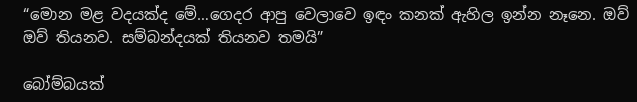“මොන මළ වදයක්ද මේ…ගෙදර ආපු වෙලාවෙ ඉඳං කනක් ඇහිල ඉන්න නෑනෙ. ඔව් ඔව් තියනව. සම්බන්දයක් තියනව තමයි”

බෝම්බයක්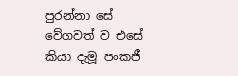පුරන්නා සේ වේගවත් ව එසේ කියා දැමූ පංකජී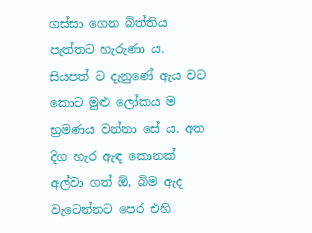ගස්සා ගෙන බිත්තිය පැත්තට හැරුණා ය. සියපත් ට දැනුණේ ඇය වට කොට මුළු ලෝකය ම භ්‍රමණය වන්නා සේ ය. අත දිග හැර ඇඳ කොනක් අල්වා ගත් ඕ, බිම ඇද වැටෙන්නට පෙර එහි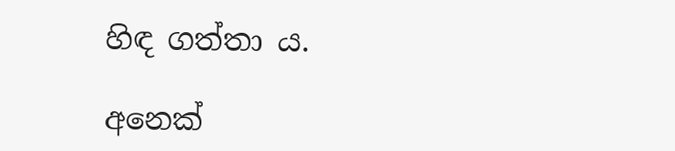හිඳ ගත්තා ය.

අනෙක්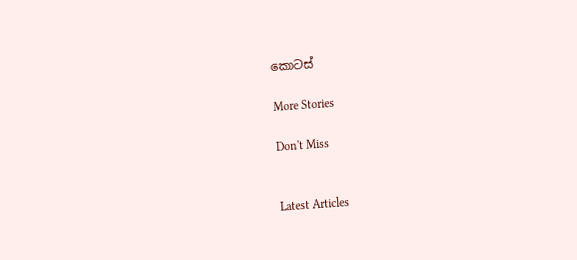කොටස්

More Stories

Don't Miss


Latest Articles